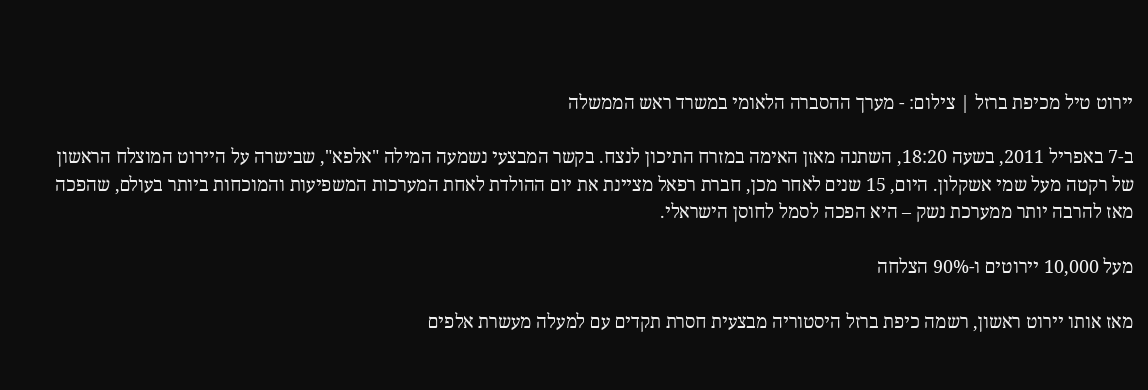יירוט טיל מכיפת ברזל | צילום: - מערך ההסברה הלאומי במשרד ראש הממשלה

ב-7 באפריל 2011, בשעה 18:20, השתנה מאזן האימה במזרח התיכון לנצח. בקשר המבצעי נשמעה המילה "אלפא", שבישרה על היירוט המוצלח הראשון של רקטה מעל שמי אשקלון. היום, 15 שנים לאחר מכן, חברת רפאל מציינת את יום ההולדת לאחת המערכות המשפיעות והמוכחות ביותר בעולם, שהפכה מאז להרבה יותר ממערכת נשק – היא הפכה לסמל לחוסן הישראלי.

מעל 10,000 יירוטים ו-90% הצלחה

מאז אותו יירוט ראשון, רשמה כיפת ברזל היסטוריה מבצעית חסרת תקדים עם למעלה מעשרת אלפים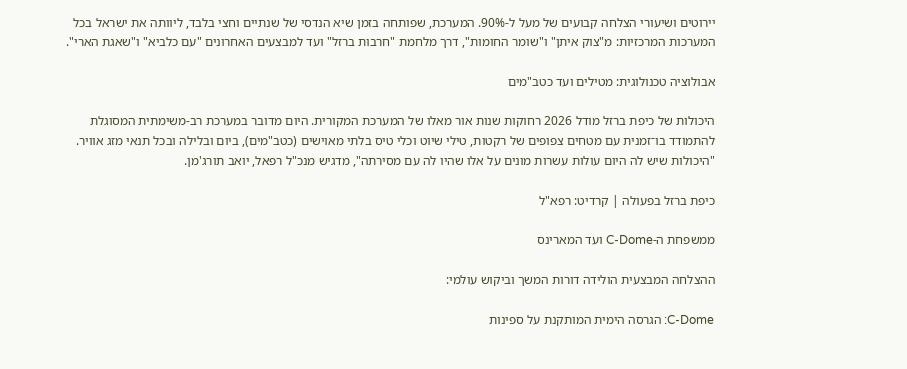יירוטים ושיעורי הצלחה קבועים של מעל ל-90%. המערכת, שפותחה בזמן שיא הנדסי של שנתיים וחצי בלבד, ליוותה את ישראל בכל המערכות המרכזיות: מ"צוק איתן" ו"שומר החומות", דרך מלחמת "חרבות ברזל" ועד למבצעים האחרונים "עם כלביא" ו"שאגת הארי".

אבולוציה טכנולוגית: מטילים ועד כטב"מים

היכולות של כיפת ברזל מודל 2026 רחוקות שנות אור מאלו של המערכת המקורית. היום מדובר במערכת רב-משימתית המסוגלת להתמודד בו־זמנית עם מטחים צפופים של רקטות, טילי שיוט וכלי טיס בלתי מאוישים (כטב"מים), ביום ובלילה ובכל תנאי מזג אוויר. "היכולות שיש לה היום עולות עשרות מונים על אלו שהיו לה עם מסירתה", מדגיש מנכ"ל רפאל, יואב תורג'מן.

כיפת ברזל בפעולה | קרדיט: רפא"ל

ממשפחת ה-C-Dome ועד המארינס

ההצלחה המבצעית הולידה דורות המשך וביקוש עולמי:

C-Dome: הגרסה הימית המותקנת על ספינות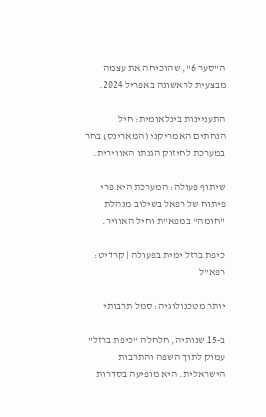ה"סער 6", שהוכיחה את עצמה מבצעית לראשונה באפריל 2024.

התעניינות בינלאומית: חיל הנחתים האמריקני (המארינס) בחר במערכת לחיזוק הגנתו האווירית.

שיתוף פעולה: המערכת היא פרי פיתוח של רפאל בשילוב מנהלת "חומה" במפא"ת וחיל האוויר.

כיפת ברזל ימית בפעולה | קרדיט: רפא"ל

יותר מטכנולוגיה: סמל תרבותי

ב-15 שנותיה, חלחלה "כיפת ברזל" עמוק לתוך השפה והתרבות הישראלית. היא מופיעה בסדרות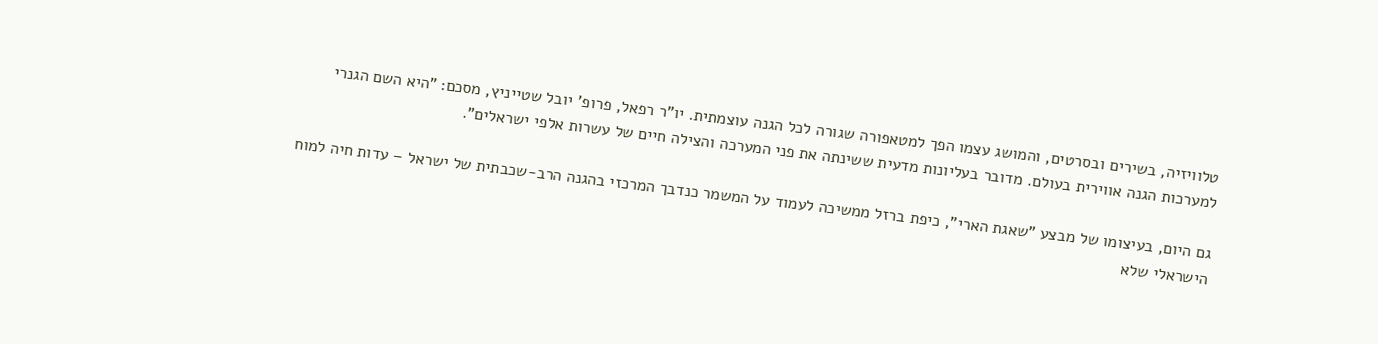טלוויזיה, בשירים ובסרטים, והמושג עצמו הפך למטאפורה שגורה לכל הגנה עוצמתית. יו"ר רפאל, פרופ' יובל שטייניץ, מסכם: "היא השם הגנרי למערכות הגנה אווירית בעולם. מדובר בעליונות מדעית ששינתה את פני המערכה והצילה חיים של עשרות אלפי ישראלים".

גם היום, בעיצומו של מבצע "שאגת הארי", כיפת ברזל ממשיכה לעמוד על המשמר כנדבך המרכזי בהגנה הרב-שכבתית של ישראל – עדות חיה למוח הישראלי שלא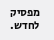מפסיק לחדש.